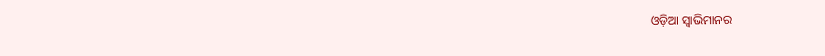ଓଡ଼ିଆ ସ୍ବାଭିମାନର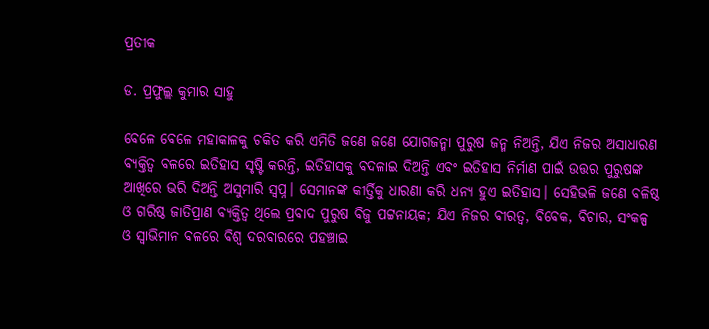ପ୍ରତୀକ

ଡ. ପ୍ରଫୁଲ୍ଲ କୁମାର ସାହୁ

ବେଳେ ବେଳେ ମହାକାଳକୁ ଚକିତ କରି ଏମିତି ଜଣେ ଜଣେ ଯୋଗଜନ୍ମା ପୁରୁଷ ଜନ୍ମ ନିଅନ୍ତି, ଯିଏ ନିଜର ଅସାଧାରଣ ବ୍ୟକ୍ତିତ୍ୱ ବଳରେ ଇତିହାସ ସୃଷ୍ଟି କରନ୍ତି, ଇତିହାସକୁ ବଦଳାଇ ଦିଅନ୍ତି ଏବଂ ଇତିହାସ ନିର୍ମାଣ ପାଇଁ ଉତ୍ତର ପୁରୁଷଙ୍କ ଆଖିରେ ଭରି ଦିଅନ୍ତି ଅସୁମାରି ସ୍ବପ୍ନ। ସେମାନଙ୍କ କୀର୍ତ୍ତିକୁ ଧାରଣା କରି ଧନ୍ୟ ହୁଏ ଇତିହାସ। ସେହିଭଳି ଜଣେ ବଳିଷ୍ଠ ଓ ଗରିଷ୍ଠ ଜାତିପ୍ରାଣ ବ୍ୟକ୍ତିତ୍ୱ ଥିଲେ ପ୍ରବାଦ ପୁରୁଷ ବିଜୁ ପଟ୍ଟନାୟକ; ଯିଏ ନିଜର ବୀରତ୍ୱ, ବିବେକ, ବିଚାର, ସଂକଳ୍ପ ଓ ସ୍ବାଭିମାନ ବଳରେ ବିଶ୍ବ ଦରବାରରେ ପହଞ୍ଚାଇ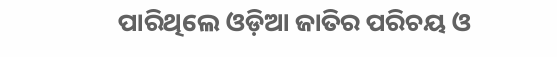ପାରିଥିଲେ ଓଡ଼ିଆ ଜାତିର ପରିଚୟ ଓ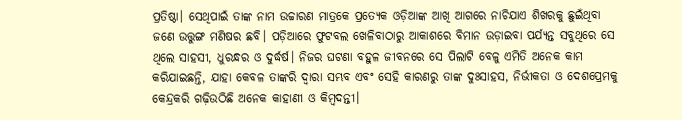ପ୍ରତିଷ୍ଠା। ସେଥିପାଇଁ ତାଙ୍କ ନାମ ଉଚ୍ଚାରଣ ମାତ୍ରକେ ପ୍ରତ୍ୟେକ ଓଡ଼ିଆଙ୍କ ଆଖି ଆଗରେ ନାଚିଯାଏ ଶିଖରକୁ ଛୁଇଁଥିବା ଜଣେ ଉତ୍ତୁଙ୍ଗ ମଣିଷର ଛବି। ପଡ଼ିଆରେ ଫୁଟବଲ ଖେଳିବାଠାରୁ ଆକାଶରେ ବିମାନ ଉଡ଼ାଇବା ପର୍ଯ୍ୟନ୍ତ ସବୁଥିରେ ସେ ଥିଲେ ସାହସୀ, ଧୁରନ୍ଧର ଓ ଦୁର୍ଦ୍ଧର୍ଷ। ନିଜର ଘଟଣା ବହୁଳ ଜୀବନରେ ସେ ପିଲାଟି ବେଳୁ ଏମିତି ଅନେକ କାମ କରିଯାଇଛନ୍ତି, ଯାହା କେବଳ ତାଙ୍କରି ଦ୍ବାରା ସମ୍ଭବ ଏବଂ ସେହି କାରଣରୁ ତାଙ୍କ ଦୁଃସାହସ, ନିର୍ଭୀକତା ଓ ଦେଶପ୍ରେମକୁ କେନ୍ଦ୍ରକରି ଗଢ଼ିଉଠିଛି ଅନେକ କାହାଣୀ ଓ କିମ୍ବଦନ୍ତୀ।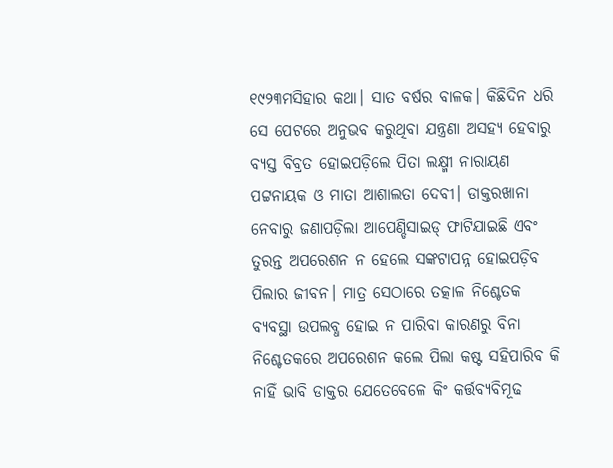୧୯୨୩ମସିହାର କଥା। ସାତ ବର୍ଷର ବାଳକ। କିଛିଦିନ ଧରି ସେ ପେଟରେ ଅନୁଭବ କରୁଥିବା ଯନ୍ତ୍ରଣା ଅସହ୍ୟ ହେବାରୁ ବ୍ୟସ୍ତ ବିବ୍ରତ ହୋଇପଡ଼ିଲେ ପିତା ଲକ୍ଷ୍ମୀ ନାରାୟଣ ପଟ୍ଟନାୟକ ଓ ମାତା ଆଶାଲତା ଦେବୀ। ଡାକ୍ତରଖାନା ନେବାରୁ ଜଣାପଡ଼ିଲା ଆପେଣ୍ଡିସାଇଡ୍‌ ଫାଟିଯାଇଛି ଏବଂ ତୁରନ୍ତ ଅପରେଶନ ନ ହେଲେ ସଙ୍କଟାପନ୍ନ ହୋଇପଡ଼ିବ ପିଲାର ଜୀବନ। ମାତ୍ର ସେଠାରେ ତତ୍କାଳ ନିଶ୍ଚେତକ ବ୍ୟବସ୍ଥା ଉପଲବ୍ଧ ହୋଇ ନ ପାରିବା କାରଣରୁ ବିନା ନିଶ୍ଚେତକରେ ଅପରେଶନ କଲେ ପିଲା କଷ୍ଟ ସହିପାରିବ କି ନାହିଁ ଭାବି ଡାକ୍ତର ଯେତେବେଳେ କିଂ କର୍ତ୍ତବ୍ୟବିମୂଢ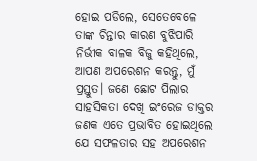ହୋଇ ପଡିଲେ, ସେତେବେଳେ ତାଙ୍କ ଚିନ୍ତାର କାରଣ ବୁଝିପାରି ନିର୍ଭୀକ ବାଳକ ବିଜୁ କହିଥିଲେ, ଆପଣ ଅପରେଶନ କରନ୍ତୁ, ମୁଁ ପ୍ରସ୍ତୁତ। ଜଣେ ଛୋଟ ପିଲାର ସାହସିକତା ଦେଖି ଇଂରେଜ ଡାକ୍ତର ଜଣକ ଏତେ ପ୍ରଭାବିତ ହୋଇଥିଲେ ଯେ ସଫଳତାର ସହ ଅପରେଶନ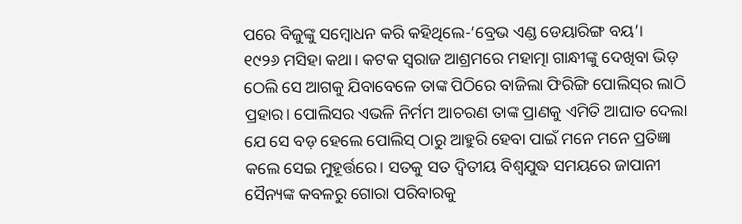ପରେ ବିଜୁଙ୍କୁ ସମ୍ବୋଧନ କରି କହିଥିଲେ-‘ବ୍ରେଭ ଏଣ୍ଡ ଡେୟାରିଙ୍ଗ ବୟ’।
୧୯୨୬ ମସିହା କଥା। କଟକ ସ୍ବରାଜ ଆଶ୍ରମରେ ମହାତ୍ମା ଗାନ୍ଧୀଙ୍କୁ ଦେଖିବା ଭିଡ଼ ଠେଲି ସେ ଆଗକୁ ଯିବାବେଳେ ତାଙ୍କ ପିଠିରେ ବାଜିଲା ଫିରିଙ୍ଗି ପୋଲିସ୍‌ର ଲାଠି ପ୍ରହାର। ପୋଲିସର ଏଭଳି ନିର୍ମମ ଆଚରଣ ତାଙ୍କ ପ୍ରାଣକୁ ଏମିତି ଆଘାତ ଦେଲା ଯେ ସେ ବଡ଼ ହେଲେ ପୋଲିସ୍‌ ଠାରୁ ଆହୁରି ହେବା ପାଇଁ ମନେ ମନେ ପ୍ରତିଜ୍ଞା କଲେ ସେଇ ମୁହୂର୍ତ୍ତରେ। ସତକୁ ସତ ଦ୍ବିତୀୟ ବିଶ୍ବଯୁଦ୍ଧ ସମୟରେ ଜାପାନୀ ସୈନ୍ୟଙ୍କ କବଳରୁ ଗୋରା ପରିବାରକୁ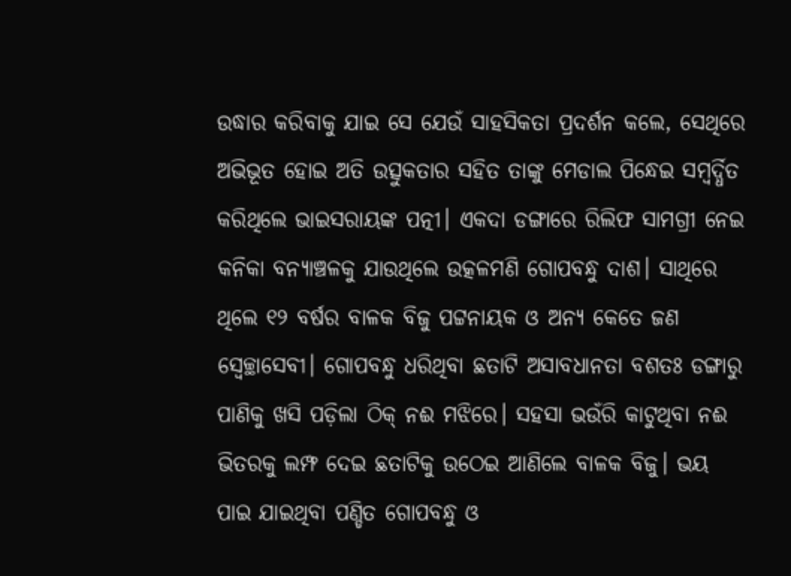ଉଦ୍ଧାର କରିବାକୁ ଯାଇ ସେ ଯେଉଁ ସାହସିକତା ପ୍ରଦର୍ଶନ କଲେ, ସେଥିରେ ଅଭିଭୂତ ହୋଇ ଅତି ଉତ୍ସୁକତାର ସହିତ ତାଙ୍କୁ ମେଡାଲ ପିନ୍ଧେଇ ସମ୍ବର୍ଦ୍ଧିତ କରିଥିଲେ ଭାଇସରାୟଙ୍କ ପତ୍ନୀ। ଏକଦା ଡଙ୍ଗାରେ ରିଲିଫ ସାମଗ୍ରୀ ନେଇ କନିକା ବନ୍ୟାଞ୍ଚଳକୁ ଯାଉଥିଲେ ଉତ୍କଳମଣି ଗୋପବନ୍ଧୁ ଦାଶ। ସାଥିରେ ଥିଲେ ୧୨ ବର୍ଷର ବାଳକ ବିଜୁ ପଟ୍ଟନାୟକ ଓ ଅନ୍ୟ କେତେ ଜଣ ସ୍ବେଚ୍ଛାସେବୀ। ଗୋପବନ୍ଧୁ ଧରିଥିବା ଛତାଟି ଅସାବଧାନତା ବଶତଃ ଡଙ୍ଗାରୁ ପାଣିକୁ ଖସି ପଡ଼ିଲା ଠିକ୍‌ ନଈ ମଝିରେ। ସହସା ଭଉଁରି କାଟୁଥିବା ନଈ ଭିତରକୁ ଲମ୍ଫ ଦେଇ ଛତାଟିକୁ ଉଠେଇ ଆଣିଲେ ବାଳକ ବିଜୁ। ଭୟ ପାଇ ଯାଇଥିବା ପଣ୍ଡିତ ଗୋପବନ୍ଧୁ ଓ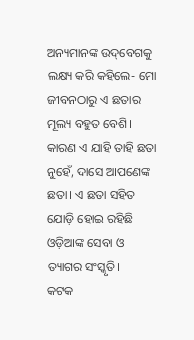ଅନ୍ୟମାନଙ୍କ ଉଦ୍‌ବେଗକୁ ଲକ୍ଷ୍ୟ କରି କହିଲେ- ମୋ ଜୀବନଠାରୁ ଏ ଛତାର ମୂଲ୍ୟ ବହୁତ ବେଶି। କାରଣ ଏ ଯାହି ତାହି ଛତା ନୁହେଁ, ଦାସେ ଆପଣେଙ୍କ ଛତା। ଏ ଛତା ସହିତ ଯୋଡ଼ି ହୋଇ ରହିଛି ଓଡ଼ିଆଙ୍କ ସେବା ଓ ତ୍ୟାଗର ସଂସ୍କୃତି।
କଟକ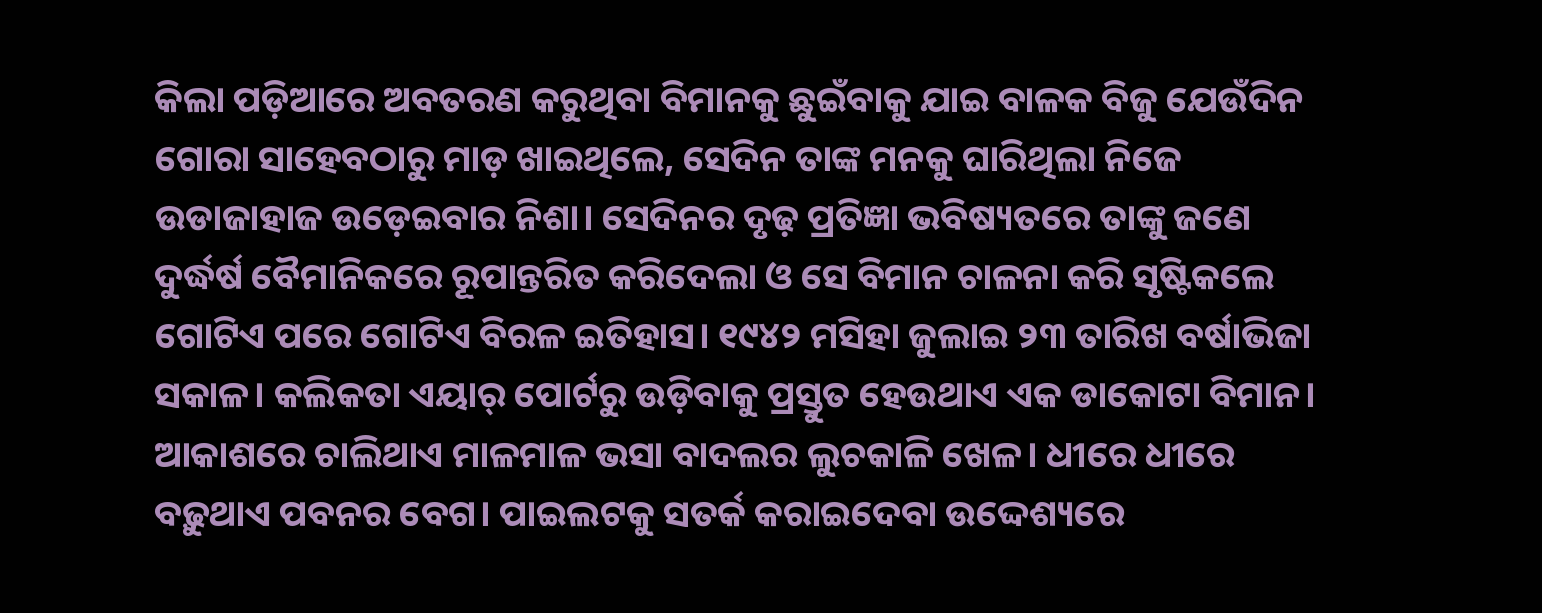କିଲା ପଡ଼ିଆରେ ଅବତରଣ କରୁଥିବା ବିମାନକୁ ଛୁଇଁବାକୁ ଯାଇ ବାଳକ ବିଜୁ ଯେଉଁଦିନ ଗୋରା ସାହେବଠାରୁ ମାଡ଼ ଖାଇଥିଲେ, ସେଦିନ ତାଙ୍କ ମନକୁ ଘାରିଥିଲା ନିଜେ ଉଡାଜାହାଜ ଉଡ଼େଇବାର ନିଶା। ସେଦିନର ଦୃଢ଼ ପ୍ରତିଜ୍ଞା ଭବିଷ୍ୟତରେ ତାଙ୍କୁ ଜଣେ ଦୁର୍ଦ୍ଧର୍ଷ ବୈମାନିକରେ ରୂପାନ୍ତରିତ କରିଦେଲା ଓ ସେ ବିମାନ ଚାଳନା କରି ସୃଷ୍ଟିକଲେ ଗୋଟିଏ ପରେ ଗୋଟିଏ ବିରଳ ଇତିହାସ। ୧୯୪୨ ମସିହା ଜୁଲାଇ ୨୩ ତାରିଖ ବର୍ଷାଭିଜା ସକାଳ। କଲିକତା ଏୟାର୍‌ ପୋର୍ଟରୁ ଉଡ଼ିବାକୁ ପ୍ରସ୍ତୁତ ହେଉଥାଏ ଏକ ଡାକୋଟା ବିମାନ। ଆକାଶରେ ଚାଲିଥାଏ ମାଳମାଳ ଭସା ବାଦଲର ଲୁଚକାଳି ଖେଳ। ଧୀରେ ଧୀରେ ବଢ଼ୁଥାଏ ପବନର ବେଗ। ପାଇଲଟକୁ ସତର୍କ କରାଇଦେବା ଉଦ୍ଦେଶ୍ୟରେ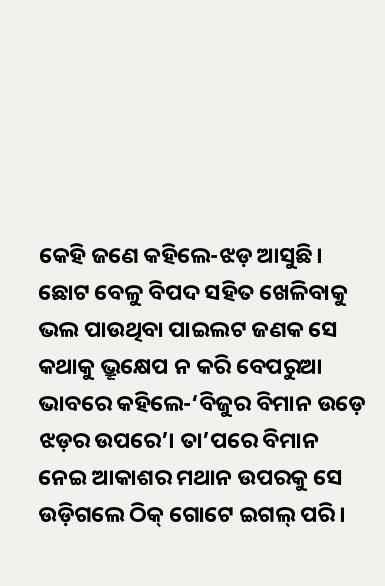କେହି ଜଣେ କହିଲେ-ଝଡ଼ ଆସୁଛି। ଛୋଟ ବେଳୁ ବିପଦ ସହିତ ଖେଳିବାକୁ ଭଲ ପାଉଥିବା ପାଇଲଟ ଜଣକ ସେ କଥାକୁ ଭ୍ରୂକ୍ଷେପ ନ କରି ବେପରୁଆ ଭାବରେ କହିଲେ-‘ବିଜୁର ବିମାନ ଉଡ଼େ ଝଡ଼ର ଉପରେ’। ତା’ପରେ ବିମାନ ନେଇ ଆକାଶର ମଥାନ ଉପରକୁ ସେ ଉଡ଼ିଗଲେ ଠିକ୍‌ ଗୋଟେ ଇଗଲ୍‌ ପରି।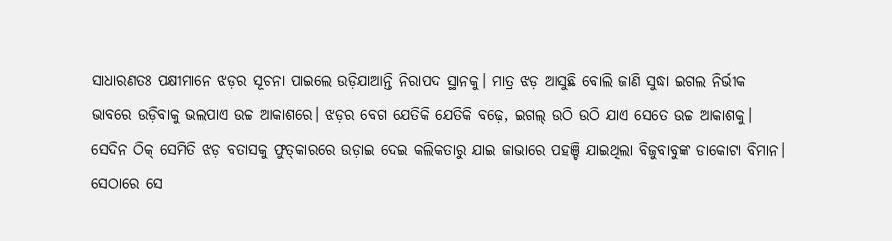ସାଧାରଣତଃ ପକ୍ଷୀମାନେ ଝଡ଼ର ସୂଚନା ପାଇଲେ ଉଡ଼ିଯାଆନ୍ତି ନିରାପଦ ସ୍ଥାନକୁ। ମାତ୍ର ଝଡ଼ ଆସୁଛି ବୋଲି ଜାଣି ସୁଦ୍ଧା ଇଗଲ ନିର୍ଭୀକ ଭାବରେ ଉଡ଼ିବାକୁ ଭଲପାଏ ଉଚ୍ଚ ଆକାଶରେ। ଝଡ଼ର ବେଗ ଯେତିକି ଯେତିକି ବଢ଼େ, ଇଗଲ୍‌ ଉଠି ଉଠି ଯାଏ ସେତେ ଉଚ୍ଚ ଆକାଶକୁ। ସେଦିନ ଠିକ୍‌ ସେମିତି ଝଡ଼ ବତାସକୁ ଫୁତ୍‌କାରରେ ଉଡ଼ାଇ ଦେଇ କଲିକତାରୁ ଯାଇ ଜାଭାରେ ପହଞ୍ଚି ଯାଇଥିଲା ବିଜୁବାବୁଙ୍କ ଡାକୋଟା ବିମାନ। ସେଠାରେ ସେ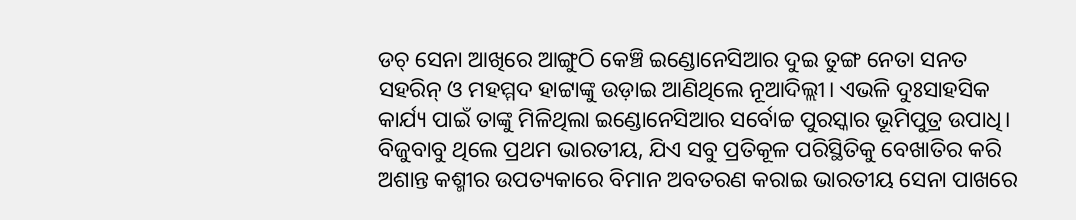ଡଚ୍‌ ସେନା ଆଖିରେ ଆଙ୍ଗୁଠି କେଞ୍ଚି ଇଣ୍ଡୋନେସିଆର ଦୁଇ ତୁଙ୍ଗ ନେତା ସନତ ସହରିନ୍‌ ଓ ମହମ୍ମଦ ହାଟ୍ଟାଙ୍କୁ ଉଡ଼ାଇ ଆଣିଥିଲେ ନୂଆଦିଲ୍ଲୀ। ଏଭଳି ଦୁଃସାହସିକ କାର୍ଯ୍ୟ ପାଇଁ ତାଙ୍କୁ ମିଳିଥିଲା ଇଣ୍ଡୋନେସିଆର ସର୍ବୋଚ୍ଚ ପୁରସ୍କାର ଭୂମିପୁତ୍ର ଉପାଧି। ବିଜୁବାବୁ ଥିଲେ ପ୍ରଥମ ଭାରତୀୟ, ଯିଏ ସବୁ ପ୍ରତିକୂଳ ପରିସ୍ଥିତିକୁ ବେଖାତିର କରି ଅଶାନ୍ତ କଶ୍ମୀର ଉପତ୍ୟକାରେ ବିମାନ ଅବତରଣ କରାଇ ଭାରତୀୟ ସେନା ପାଖରେ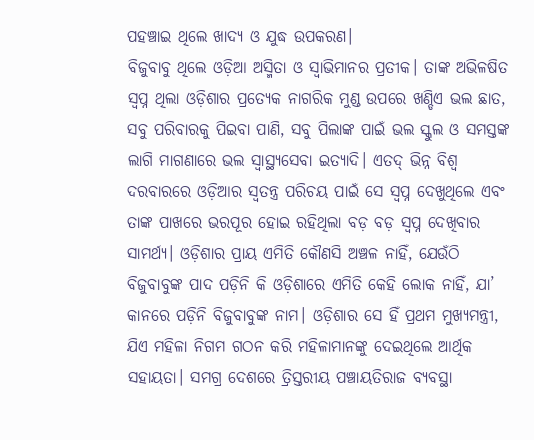ପହଞ୍ଚାଇ ଥିଲେ ଖାଦ୍ୟ ଓ ଯୁଦ୍ଧ ଉପକରଣ।
ବିଜୁବାବୁ ଥିଲେ ଓଡ଼ିଆ ଅସ୍ମିତା ଓ ସ୍ବାଭିମାନର ପ୍ରତୀକ। ତାଙ୍କ ଅଭିଳଷିତ ସ୍ବପ୍ନ ଥିଲା ଓଡ଼ିଶାର ପ୍ରତ୍ୟେକ ନାଗରିକ ମୁଣ୍ଡ ଉପରେ ଖଣ୍ଡିଏ ଭଲ ଛାତ, ସବୁ ପରିବାରକୁ ପିଇବା ପାଣି, ସବୁ ପିଲାଙ୍କ ପାଇଁ ଭଲ ସ୍କୁଲ ଓ ସମସ୍ତଙ୍କ ଲାଗି ମାଗଣାରେ ଭଲ ସ୍ବାସ୍ଥ୍ୟସେବା ଇତ୍ୟାଦି। ଏତଦ୍‌ ଭିନ୍ନ ବିଶ୍ବ ଦରବାରରେ ଓଡ଼ିଆର ସ୍ବତନ୍ତ୍ର ପରିଚୟ ପାଇଁ ସେ ସ୍ବପ୍ନ ଦେଖୁଥିଲେ ଏବଂ ତାଙ୍କ ପାଖରେ ଭରପୂର ହୋଇ ରହିଥିଲା ବଡ଼ ବଡ଼ ସ୍ବପ୍ନ ଦେଖିବାର ସାମର୍ଥ୍ୟ। ଓଡ଼ିଶାର ପ୍ରାୟ ଏମିତି କୌଣସି ଅଞ୍ଚଳ ନାହିଁ, ଯେଉଁଠି ବିଜୁବାବୁଙ୍କ ପାଦ ପଡ଼ିନି କି ଓଡ଼ିଶାରେ ଏମିତି କେହି ଲୋକ ନାହିଁ, ଯା’ କାନରେ ପଡ଼ିନି ବିଜୁବାବୁଙ୍କ ନାମ। ଓଡ଼ିଶାର ସେ ହିଁ ପ୍ରଥମ ମୁଖ୍ୟମନ୍ତ୍ରୀ, ଯିଏ ମହିଳା ନିଗମ ଗଠନ କରି ମହିଳାମାନଙ୍କୁ ଦେଇଥିଲେ ଆର୍ଥିକ ସହାୟତା। ସମଗ୍ର ଦେଶରେ ତ୍ରିସ୍ତରୀୟ ପଞ୍ଚାୟତିରାଜ ବ୍ୟବସ୍ଥା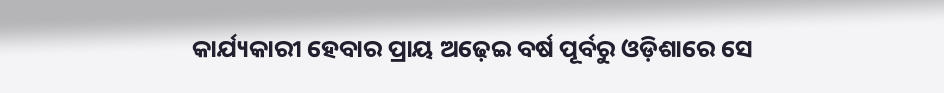କାର୍ଯ୍ୟକାରୀ ହେବାର ପ୍ରାୟ ଅଢ଼େଇ ବର୍ଷ ପୂର୍ବରୁ ଓଡ଼ିଶାରେ ସେ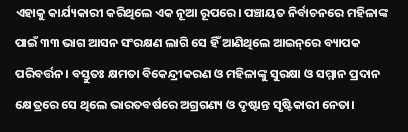ଏହାକୁ କାର୍ଯ୍ୟକାରୀ କରିଥିଲେ ଏକ ନୂଆ ରୂପରେ। ପଞ୍ଚାୟତ ନିର୍ବାଚନରେ ମହିଳାଙ୍କ ପାଇଁ ୩୩ ଭାଗ ଆସନ ସଂରକ୍ଷଣ ଲାଗି ସେ ହିଁ ଆଣିଥିଲେ ଆଇନ୍‌ରେ ବ୍ୟାପକ ପରିବର୍ତ୍ତନ। ବସ୍ତୁତଃ କ୍ଷମତା ବିକେନ୍ଦ୍ରୀକରଣ ଓ ମହିଳାଙ୍କୁ ସୁରକ୍ଷା ଓ ସମ୍ମାନ ପ୍ରଦାନ କ୍ଷେତ୍ରରେ ସେ ଥିଲେ ଭାରତବର୍ଷରେ ଅଗ୍ରଗଣ୍ୟ ଓ ଦୃଷ୍ଟାନ୍ତ ସୃଷ୍ଟିକାରୀ ନେତା।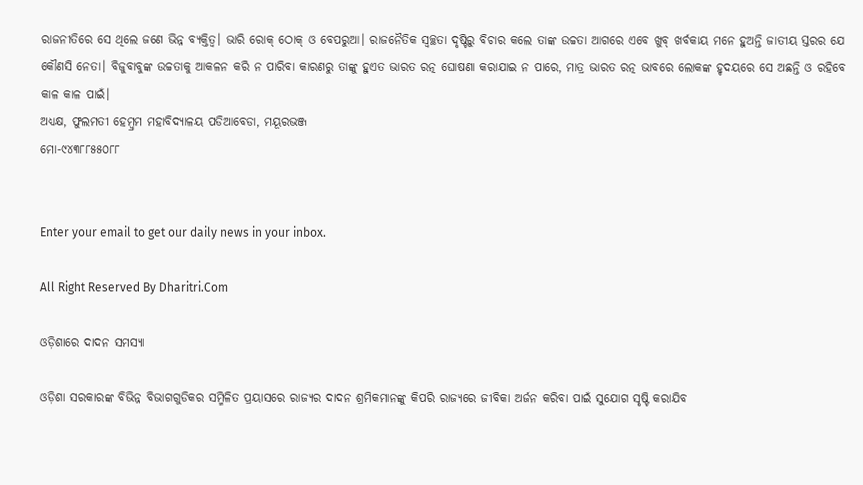ରାଜନୀତିରେ ସେ ଥିଲେ ଜଣେ ଭିନ୍ନ ବ୍ୟକ୍ତିତ୍ୱ। ଭାରି ରୋକ୍‌ ଠୋକ୍‌ ଓ ବେପରୁଆ। ରାଜନୈତିକ ସ୍ବଚ୍ଛତା ଦୃଷ୍ଟିରୁ ବିଚାର କଲେ ତାଙ୍କ ଉଚ୍ଚତା ଆଗରେ ଏବେ ଖୁବ୍‌ ଖର୍ବକାୟ ମନେ ହୁଅନ୍ତି ଜାତୀୟ ସ୍ତରର ଯେ କୌଣସି ନେତା। ବିଜୁବାବୁଙ୍କ ଉଚ୍ଚତାକୁ ଆକଳନ କରି ନ ପାରିବା କାରଣରୁ ତାଙ୍କୁ ହୁଏତ ଭାରତ ରତ୍ନ ଘୋଷଣା କରାଯାଇ ନ ପାରେ, ମାତ୍ର ଭାରତ ରତ୍ନ ଭାବରେ ଲୋକଙ୍କ ହୃଦୟରେ ସେ ଅଛନ୍ତି ଓ ରହିବେ କାଳ କାଳ ପାଇଁ।
ଅଧ୍ୟକ୍ଷ, ଫୁଲମତୀ ହେମ୍ବ୍ରମ ମହାବିଦ୍ୟାଳୟ ପଡିଆବେଡା, ମୟୂରଭଞ୍ଜ
ମୋ-୯୪୩୮୮୫୫୦୮୮


Enter your email to get our daily news in your inbox.

All Right Reserved By Dharitri.Com

ଓଡ଼ିଶାରେ ଦାଦନ ସମସ୍ୟା

ଓଡ଼ିଶା ସରକାରଙ୍କ ବିଭିନ୍ନ ବିଭାଗଗୁଡିକର ସମ୍ମିଳିତ ପ୍ରୟାସରେ ରାଜ୍ୟର ଦାଦନ ଶ୍ରମିକମାନଙ୍କୁ କିପରି ରାଜ୍ୟରେ ଜୀବିକା ଅର୍ଜନ କରିବା ପାଇଁ ସୁଯୋଗ ସୃଷ୍ଟି କରାଯିବ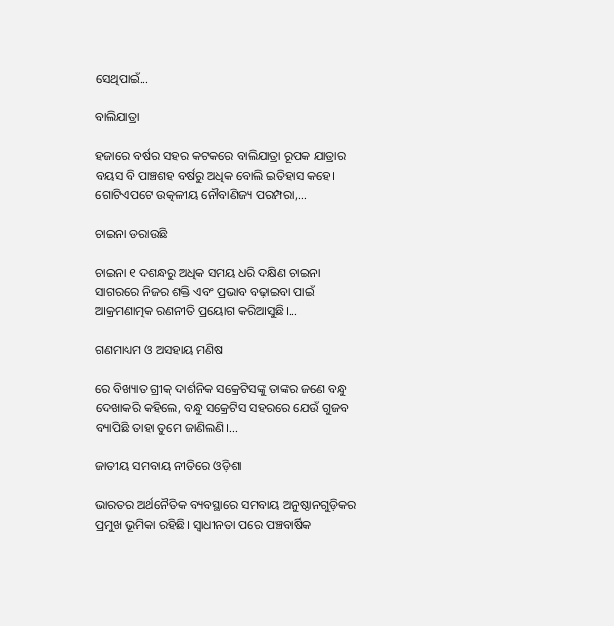ସେଥିପାଇଁ...

ବାଲିଯାତ୍ରା

ହଜାରେ ବର୍ଷର ସହର କଟକରେ ବାଲିଯାତ୍ରା ରୂପକ ଯାତ୍ରାର ବୟସ ବି ପାଞ୍ଚଶହ ବର୍ଷରୁ ଅଧିକ ବୋଲି ଇତିହାସ କହେ। ଗୋଟିଏପଟେ ଉତ୍କଳୀୟ ନୌବାଣିଜ୍ୟ ପରମ୍ପରା,...

ଚାଇନା ଡରାଉଛି

ଚାଇନା ୧ ଦଶନ୍ଧରୁ ଅଧିକ ସମୟ ଧରି ଦକ୍ଷିଣ ଚାଇନା ସାଗରରେ ନିଜର ଶକ୍ତି ଏବଂ ପ୍ରଭାବ ବଢ଼ାଇବା ପାଇଁ ଆକ୍ରମଣାତ୍ମକ ରଣନୀତି ପ୍ରୟୋଗ କରିଆସୁଛି।...

ଗଣମାଧ୍ୟମ ଓ ଅସହାୟ ମଣିଷ

ରେ ବିଖ୍ୟାତ ଗ୍ରୀକ୍‌ ଦାର୍ଶନିକ ସକ୍ରେଟିସଙ୍କୁ ତାଙ୍କର ଜଣେ ବନ୍ଧୁ ଦେଖାକରି କହିଲେ, ବନ୍ଧୁ ସକ୍ରେଟିସ ସହରରେ ଯେଉଁ ଗୁଜବ ବ୍ୟାପିଛି ତାହା ତୁମେ ଜାଣିଲଣି।...

ଜାତୀୟ ସମବାୟ ନୀତିରେ ଓଡ଼ିଶା

ଭାରତର ଅର୍ଥନୈତିକ ବ୍ୟବସ୍ଥାରେ ସମବାୟ ଅନୁଷ୍ଠାନଗୁଡ଼ିକର ପ୍ରମୁଖ ଭୂମିକା ରହିଛି। ସ୍ବାଧୀନତା ପରେ ପଞ୍ଚବାର୍ଷିକ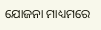ଯୋଜନା ମାଧ୍ୟମରେ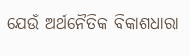ଯେଉଁ ଅର୍ଥନୈତିକ ବିକାଶଧାରା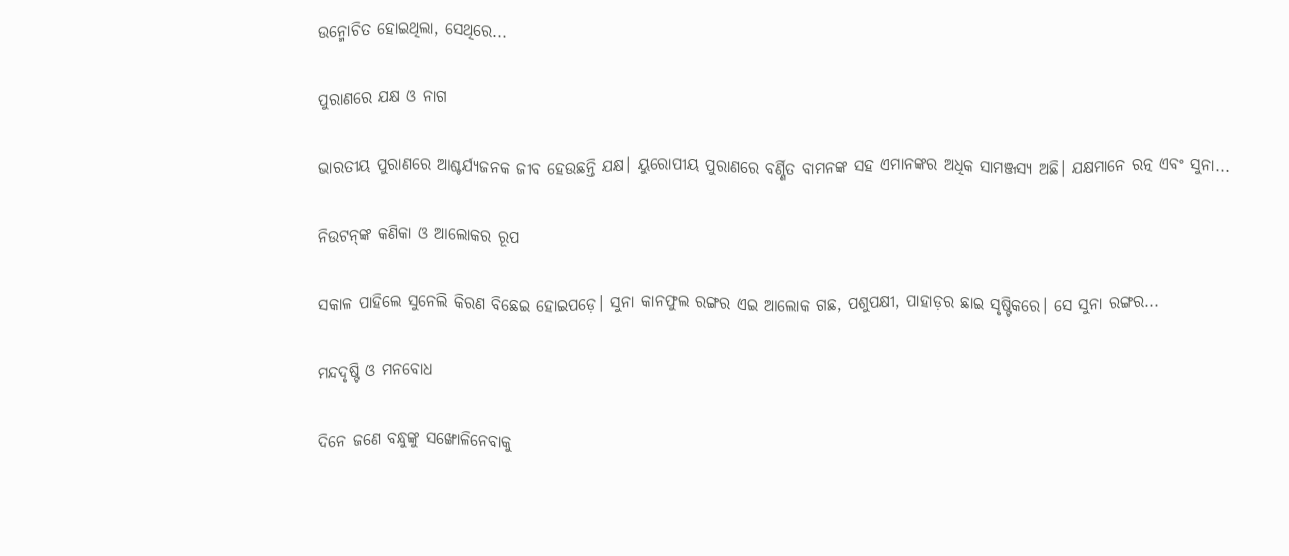ଉନ୍ମୋଚିତ ହୋଇଥିଲା, ସେଥିରେ...

ପୁରାଣରେ ଯକ୍ଷ ଓ ନାଗ

ଭାରତୀୟ ପୁରାଣରେ ଆଶ୍ଚର୍ଯ୍ୟଜନକ ଜୀବ ହେଉଛନ୍ତି ଯକ୍ଷ। ୟୁରୋପୀୟ ପୁରାଣରେ ବର୍ଣ୍ଣିତ ବାମନଙ୍କ ସହ ଏମାନଙ୍କର ଅଧିକ ସାମଞ୍ଜସ୍ୟ ଅଛି। ଯକ୍ଷମାନେ ରତ୍ନ ଏବଂ ସୁନା...

ନିଉଟନ୍‌ଙ୍କ କଣିକା ଓ ଆଲୋକର ରୂପ

ସକାଳ ପାହିଲେ ସୁନେଲି କିରଣ ବିଛେଇ ହୋଇପଡ଼େ। ସୁନା କାନଫୁଲ ରଙ୍ଗର ଏଇ ଆଲୋକ ଗଛ, ପଶୁପକ୍ଷୀ, ପାହାଡ଼ର ଛାଇ ସୃଷ୍ଟିକରେ। ସେ ସୁନା ରଙ୍ଗର...

ମନ୍ଦଦୃଷ୍ଟି ଓ ମନବୋଧ

ଦିନେ ଜଣେ ବନ୍ଧୁଙ୍କୁ ସଙ୍ଖୋଳିନେବାକୁ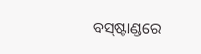ବସ୍‌ଷ୍ଟାଣ୍ଡରେ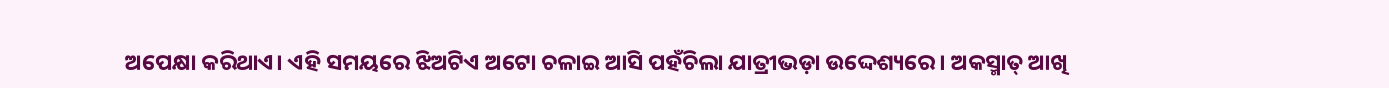ଅପେକ୍ଷା କରିଥାଏ। ଏହି ସମୟରେ ଝିଅଟିଏ ଅଟୋ ଚଳାଇ ଆସି ପହଁଚିଲା ଯାତ୍ରୀଭଡ଼ା ଉଦ୍ଦେଶ୍ୟରେ। ଅକସ୍ମାତ୍‌ ଆଖି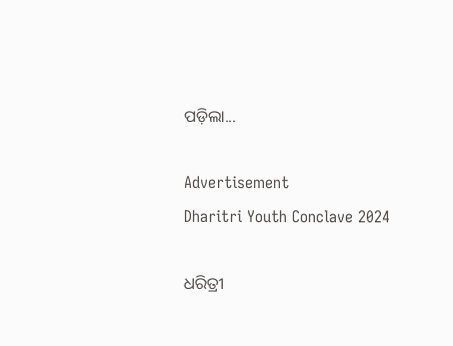ପଡ଼ିଲା...

Advertisement
Dharitri Youth Conclave 2024

ଧରିତ୍ରୀ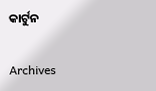କାର୍ଟୁନ

Archives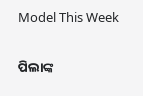Model This Week

ପିଲାଙ୍କ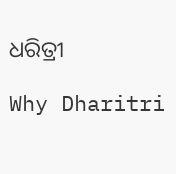ଧରିତ୍ରୀ

Why Dharitri